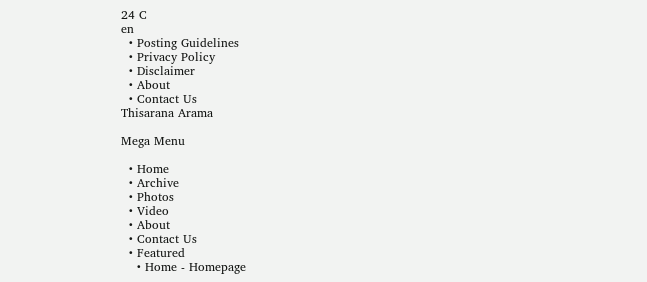24 C
en
  • Posting Guidelines
  • Privacy Policy
  • Disclaimer
  • About
  • Contact Us
Thisarana Arama

Mega Menu

  • Home
  • Archive
  • Photos
  • Video
  • About
  • Contact Us
  • Featured
    • Home - Homepage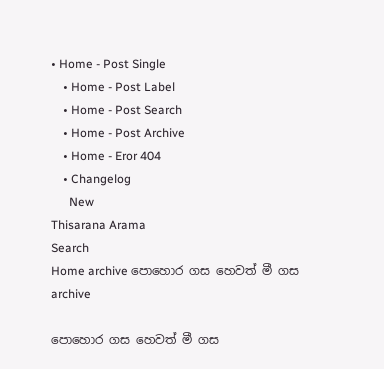• Home - Post Single
    • Home - Post Label
    • Home - Post Search
    • Home - Post Archive
    • Home - Eror 404
    • Changelog
      New
Thisarana Arama
Search
Home archive පොහොර ගස හෙවත් මී ගස
archive

පොහොර ගස හෙවත් මී ගස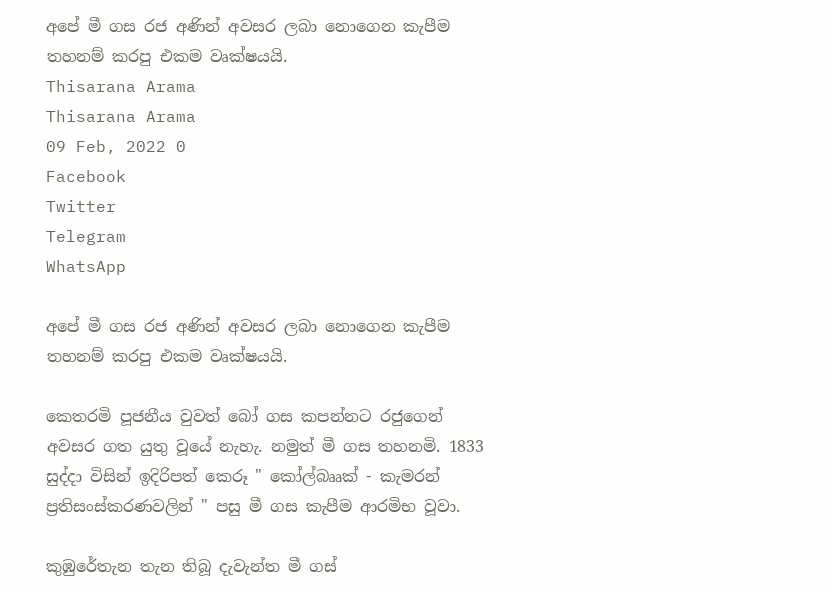අපේ මී ගස රජ අණින් අවසර ලබා නොගෙන කැපීම තහනම් කරපු එකම වෘක්ෂයයි.
Thisarana Arama
Thisarana Arama
09 Feb, 2022 0
Facebook
Twitter
Telegram
WhatsApp

අපේ මී ගස රජ අණින් අවසර ලබා නොගෙන කැපීම තහනම් කරපු එකම වෘක්ෂයයි.

කෙතරමි පූජනීය වුවත් බෝ ගස කපන්නට රජුගෙන් අවසර ගත යුතු වූයේ නැහැ. නමුත් මී ගස තහනමි. 1833 සුද්දා විසින් ඉදිරිපත් කෙරූ " කෝල්බෲක් - කැමරන් ප්‍රතිසංස්කරණවලින් " පසු මී ගස කැපීම ආරමිභ වූවා.

කුඹුරේතැන තැන තිබූ දැවැන්ත මී ගස්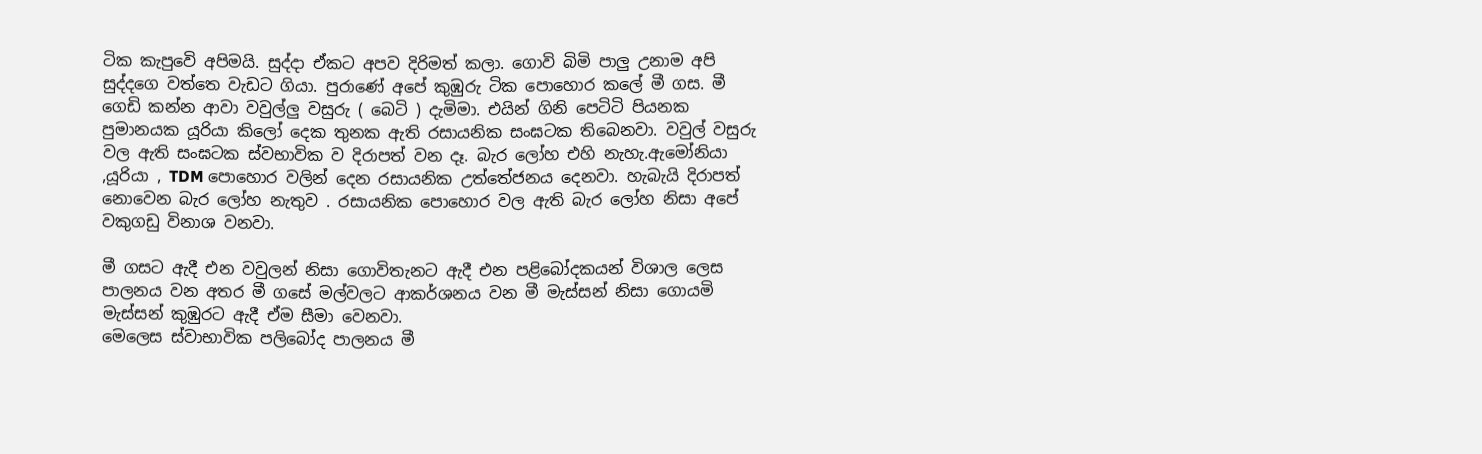ටික කැපුවෙි අපිමයි. සුද්දා ඒකට අපව දිරිමත් කලා. ගොවි බිමි පාලු උනාම අපි සුද්දගෙ වත්තෙ වැඩට ගියා. පුරාණේ අපේ කුඹුරු ටික පොහොර කලේ මී ගස. මී ගෙඩි කන්න ආවා වවුල්ලු වසුරු ( බෙටි ) දැමිමා. එයින් ගිනි පෙටිටි පියනක පුමානයක යූරියා කිලෝ දෙක තුනක ඇති රසායනික සංඝටක තිබෙනවා. වවුල් වසුරු වල ඇති සංඝටක ස්වභාවික ව දිරාපත් වන දෑ. බැර ලෝහ එහි නැහැ.ඇමෝනියා ,යූරියා , TDM පොහොර වලින් දෙන රසායනික උත්තේජනය දෙනවා. හැබැයි දිරාපත් නොවෙන බැර ලෝහ නැතුව . රසායනික පොහොර වල ඇති බැර ලෝහ නිසා අපේ වකුගඩු විනාශ වනවා.

මී ගසට ඇදී එන වවුලන් නිසා ගොවිතැනට ඇදී එන පළිබෝදකයන් විශාල ලෙස පාලනය වන අතර මී ගසේ මල්වලට ආකර්ශනය වන මී මැස්සන් නිසා ගොයමි මැස්සන් කුඹුරට ඇදී ඒම සීමා වෙනවා.
මෙලෙස ස්වාභාවික පලිබෝද පාලනය මී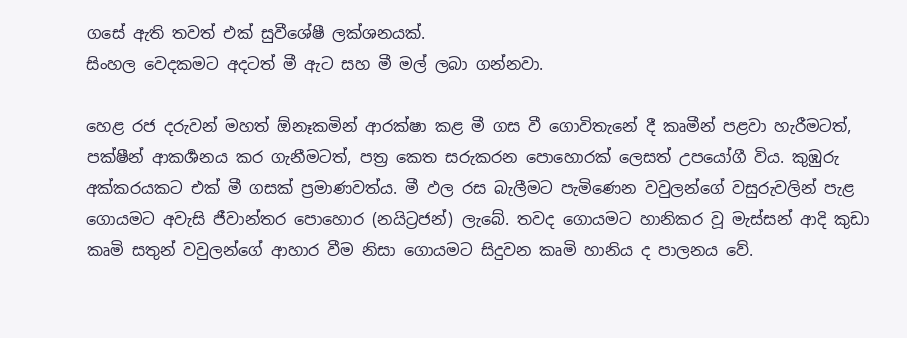ගසේ ඇති තවත් එක් සුවීශේෂී ලක්ශනයක්.
සිංහල වෙදකමට අදටත් මී ඇට සහ මී මල් ලබා ගන්නවා.

හෙළ රජ දරුවන් මහත් ඕනෑකමින් ආරක්ෂා කළ මී ගස වී ගොවිතැනේ දී කෘමීන් පළවා හැරීමටත්, පක්ෂීන් ආකර්‍ශනය කර ගැනීමටත්, පත්‍ර කෙත සරුකරන පොහොරක් ලෙසත් උපයෝගී විය. කුඹුරු අක්කරයකට එක් මී ගසක් ප්‍රමාණවත්ය. මී ඵල රස බැලීමට පැමිණෙන වවුලන්ගේ වසුරුවලින් පැළ ගොයමට අවැසි ජීවාන්තර පොහොර (නයිට්‍රජන්) ලැබේ. තවද ගොයමට හානිකර වූ මැස්සන් ආදි කුඩා කෘමි සතුන් වවුලන්ගේ ආහාර වීම නිසා ගොයමට සිදුවන කෘමි හානිය ද පාලනය වේ.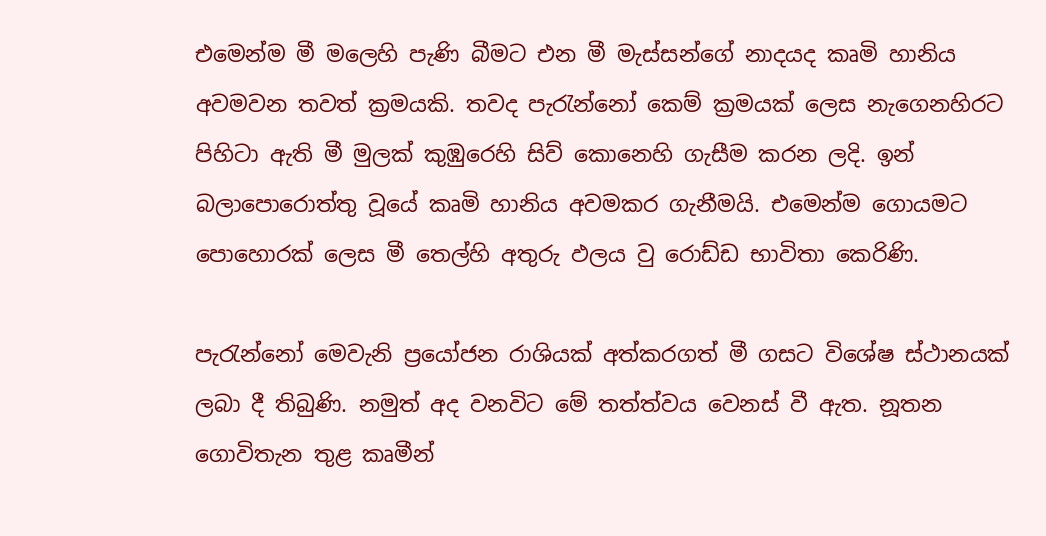එමෙන්ම මී ම‍ලෙහි පැණි බීමට එන මී මැස්සන්ගේ නාදයද කෘමි හානිය අවමවන තවත් ක්‍රමයකි. තවද පැරැන්නෝ කෙම් ක්‍රමයක් ලෙස නැගෙනහිරට පිහිටා ඇති මී මුලක් කුඹුරෙහි සිව් කොනෙහි ගැසීම කරන ලදි. ඉන් බලාපොරොත්තු වූයේ කෘමි හානිය අවමකර ගැනීමයි. එමෙන්ම ගොයමට පොහොරක් ලෙස මී තෙල්හි අතුරු ඵලය වු රොඩ්ඩ භාවිතා කෙරිණි.

පැරැන්නෝ මෙවැනි ප්‍රයෝජන රාශියක් අත්කරගත් මී ගසට වි‍ශේෂ ස්ථානයක් ලබා දී තිබුණි. නමුත් අද වනවිට මේ තත්ත්වය වෙනස් වී ඇත. නූතන ගොවිතැන තුළ කෘමීන්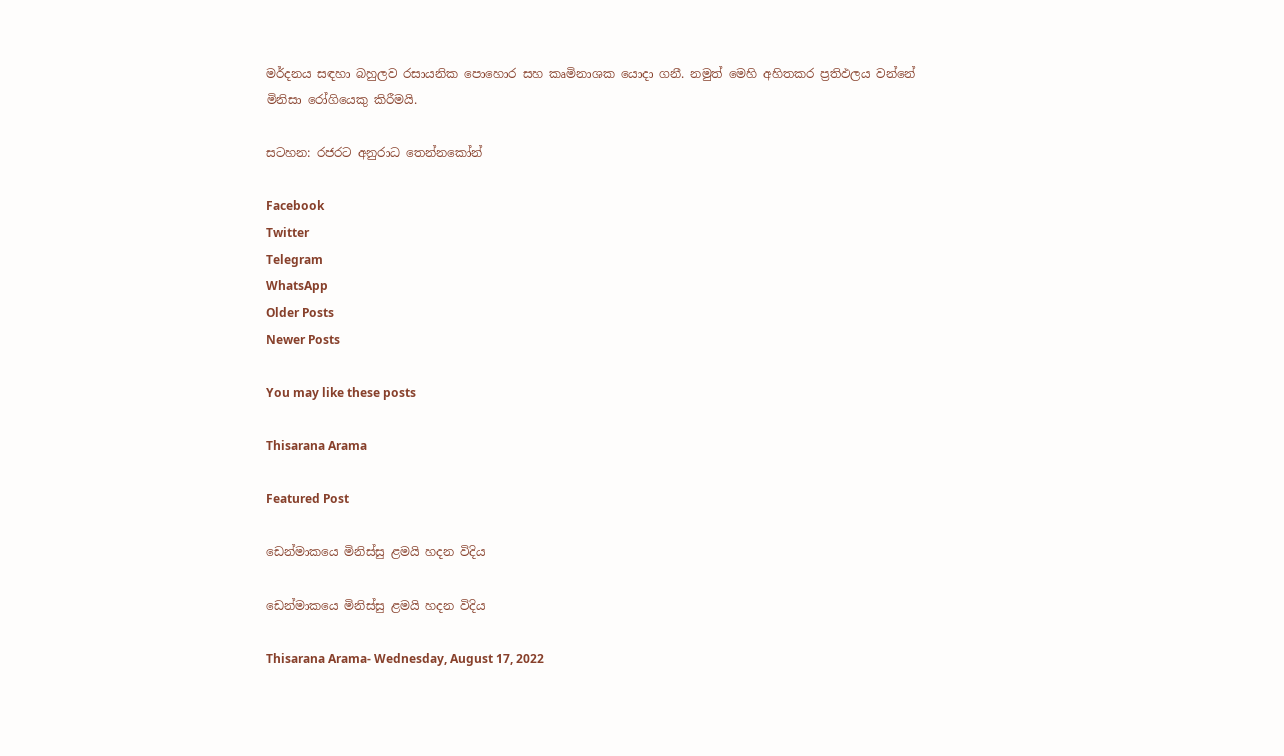මර්දනය සඳහා බහුලව රසායනික පොහොර සහ කෘමිනාශක යොදා ගනී. නමුත් මෙහි අහිතකර ප්‍රතිඵලය වන්නේ මිනිසා රෝගියෙකු කිරීමයි.

සටහන: රජරට අනුරාධ තෙන්නකෝන්

Facebook
Twitter
Telegram
WhatsApp
Older Posts
Newer Posts

You may like these posts

Thisarana Arama

Featured Post

ඩෙන්මාකයෙ මිනිස්සු ළමයි හදන විදිය

ඩෙන්මාකයෙ මිනිස්සු ළමයි හදන විදිය

Thisarana Arama- Wednesday, August 17, 2022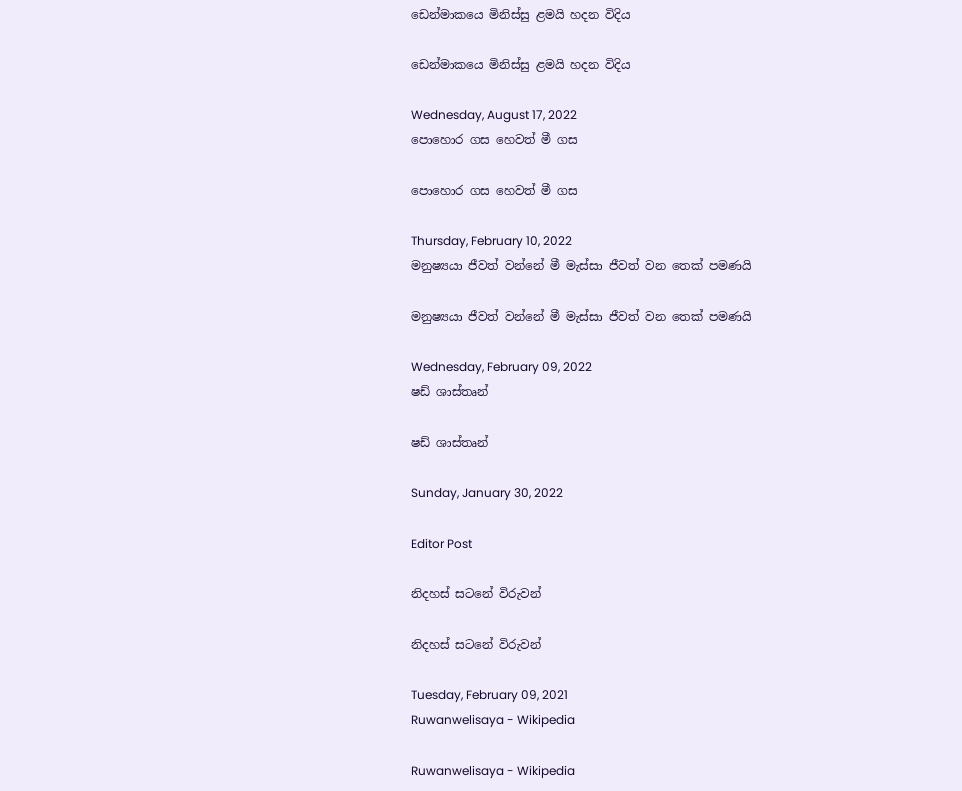ඩෙන්මාකයෙ මිනිස්සු ළමයි හදන විදිය

ඩෙන්මාකයෙ මිනිස්සු ළමයි හදන විදිය

Wednesday, August 17, 2022
පොහොර ගස හෙවත් මී ගස

පොහොර ගස හෙවත් මී ගස

Thursday, February 10, 2022
මනුෂ්‍යයා ජීවත් වන්නේ මී මැස්සා ජීවත් වන තෙක් පමණයි

මනුෂ්‍යයා ජීවත් වන්නේ මී මැස්සා ජීවත් වන තෙක් පමණයි

Wednesday, February 09, 2022
ෂඩ් ශාස්තෘන්

ෂඩ් ශාස්තෘන්

Sunday, January 30, 2022

Editor Post

නිදහස් සටනේ විරුවන්

නිදහස් සටනේ විරුවන්

Tuesday, February 09, 2021
Ruwanwelisaya - Wikipedia

Ruwanwelisaya - Wikipedia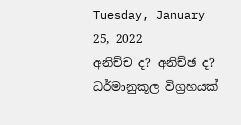Tuesday, January 25, 2022
අනිච්ච ද? අනිච්ඡ ද? ධර්මානුකූල විග්‍රහයක්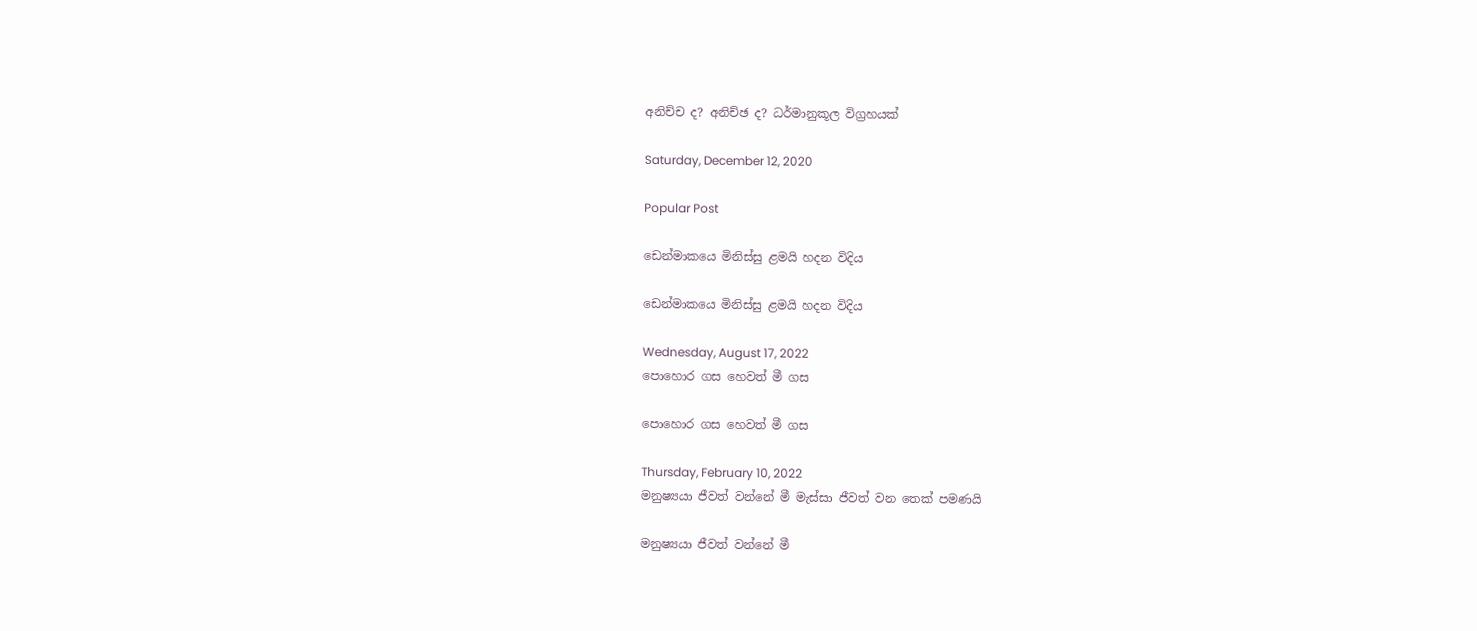අනිච්ච ද? අනිච්ඡ ද? ධර්මානුකූල විග්‍රහයක්

Saturday, December 12, 2020

Popular Post

ඩෙන්මාකයෙ මිනිස්සු ළමයි හදන විදිය

ඩෙන්මාකයෙ මිනිස්සු ළමයි හදන විදිය

Wednesday, August 17, 2022
පොහොර ගස හෙවත් මී ගස

පොහොර ගස හෙවත් මී ගස

Thursday, February 10, 2022
මනුෂ්‍යයා ජීවත් වන්නේ මී මැස්සා ජීවත් වන තෙක් පමණයි

මනුෂ්‍යයා ජීවත් වන්නේ මී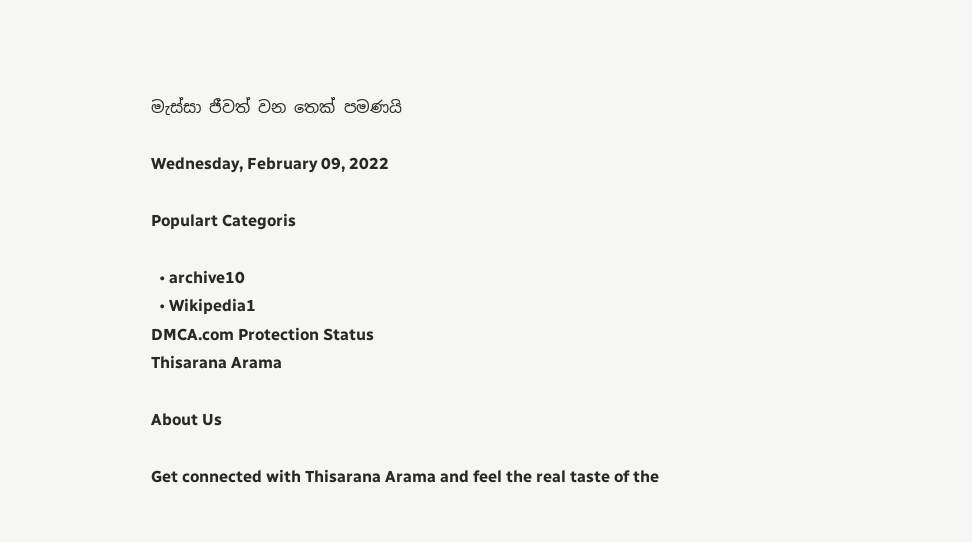මැස්සා ජීවත් වන තෙක් පමණයි

Wednesday, February 09, 2022

Populart Categoris

  • archive10
  • Wikipedia1
DMCA.com Protection Status
Thisarana Arama

About Us

Get connected with Thisarana Arama and feel the real taste of the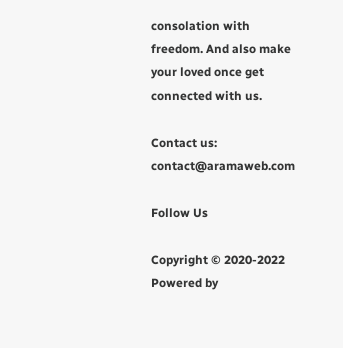consolation with freedom. And also make your loved once get connected with us.

Contact us: contact@aramaweb.com

Follow Us

Copyright © 2020-2022 Powered by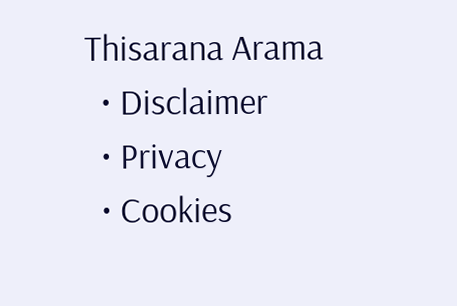Thisarana Arama
  • Disclaimer
  • Privacy
  • Cookies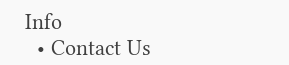Info
  • Contact Us